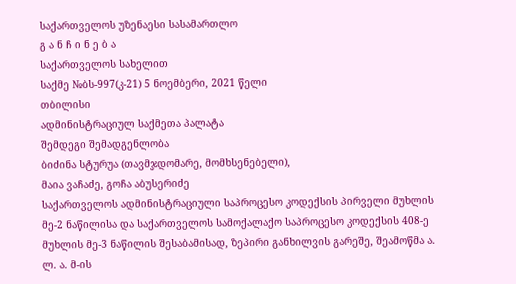საქართველოს უზენაესი სასამართლო
გ ა ნ ჩ ი ნ ე ბ ა
საქართველოს სახელით
საქმე №ბს-997(კ-21) 5 ნოემბერი, 2021 წელი
თბილისი
ადმინისტრაციულ საქმეთა პალატა
შემდეგი შემადგენლობა
ბიძინა სტურუა (თავმჯდომარე, მომხსენებელი),
მაია ვაჩაძე, გოჩა აბუსერიძე
საქართველოს ადმინისტრაციული საპროცესო კოდექსის პირველი მუხლის მე-2 ნაწილისა და საქართველოს სამოქალაქო საპროცესო კოდექსის 408-ე მუხლის მე-3 ნაწილის შესაბამისად, ზეპირი განხილვის გარეშე, შეამოწმა ა. ლ. ა. მ-ის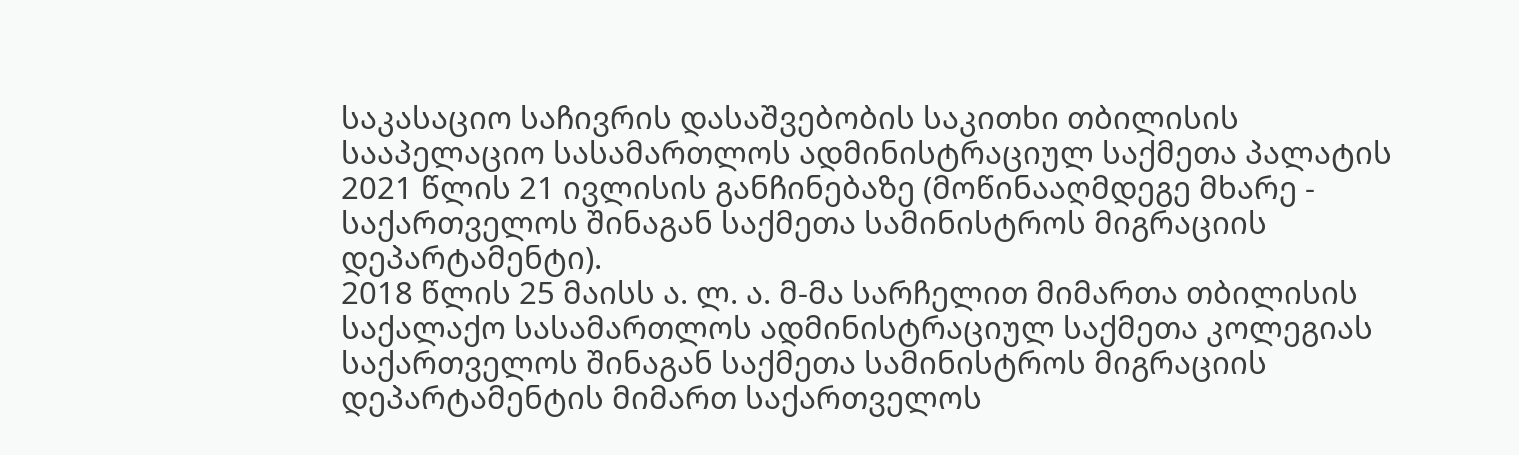საკასაციო საჩივრის დასაშვებობის საკითხი თბილისის სააპელაციო სასამართლოს ადმინისტრაციულ საქმეთა პალატის 2021 წლის 21 ივლისის განჩინებაზე (მოწინააღმდეგე მხარე - საქართველოს შინაგან საქმეთა სამინისტროს მიგრაციის დეპარტამენტი).
2018 წლის 25 მაისს ა. ლ. ა. მ-მა სარჩელით მიმართა თბილისის საქალაქო სასამართლოს ადმინისტრაციულ საქმეთა კოლეგიას საქართველოს შინაგან საქმეთა სამინისტროს მიგრაციის დეპარტამენტის მიმართ საქართველოს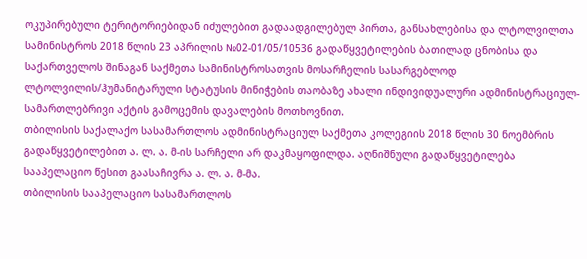ოკუპირებული ტერიტორიებიდან იძულებით გადაადგილებულ პირთა, განსახლებისა და ლტოლვილთა სამინისტროს 2018 წლის 23 აპრილის №02-01/05/10536 გადაწყვეტილების ბათილად ცნობისა და საქართველოს შინაგან საქმეთა სამინისტროსათვის მოსარჩელის სასარგებლოდ ლტოლვილის/ჰუმანიტარული სტატუსის მინიჭების თაობაზე ახალი ინდივიდუალური ადმინისტრაციულ-სამართლებრივი აქტის გამოცემის დავალების მოთხოვნით.
თბილისის საქალაქო სასამართლოს ადმინისტრაციულ საქმეთა კოლეგიის 2018 წლის 30 ნოემბრის გადაწყვეტილებით ა. ლ. ა. მ-ის სარჩელი არ დაკმაყოფილდა. აღნიშნული გადაწყვეტილება სააპელაციო წესით გაასაჩივრა ა. ლ. ა. მ-მა.
თბილისის სააპელაციო სასამართლოს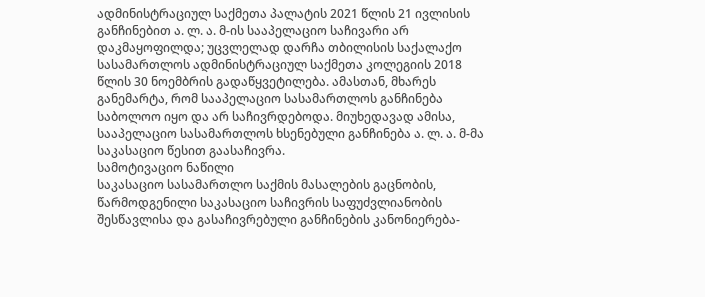ადმინისტრაციულ საქმეთა პალატის 2021 წლის 21 ივლისის განჩინებით ა. ლ. ა. მ-ის სააპელაციო საჩივარი არ დაკმაყოფილდა; უცვლელად დარჩა თბილისის საქალაქო სასამართლოს ადმინისტრაციულ საქმეთა კოლეგიის 2018 წლის 30 ნოემბრის გადაწყვეტილება. ამასთან, მხარეს განემარტა, რომ სააპელაციო სასამართლოს განჩინება საბოლოო იყო და არ საჩივრდებოდა. მიუხედავად ამისა, სააპელაციო სასამართლოს ხსენებული განჩინება ა. ლ. ა. მ-მა საკასაციო წესით გაასაჩივრა.
სამოტივაციო ნაწილი
საკასაციო სასამართლო საქმის მასალების გაცნობის, წარმოდგენილი საკასაციო საჩივრის საფუძვლიანობის შესწავლისა და გასაჩივრებული განჩინების კანონიერება-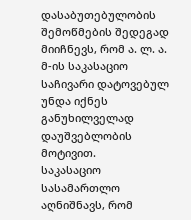დასაბუთებულობის შემოწმების შედეგად მიიჩნევს, რომ ა. ლ. ა. მ-ის საკასაციო საჩივარი დატოვებულ უნდა იქნეს განუხილველად დაუშვებლობის მოტივით.
საკასაციო სასამართლო აღნიშნავს, რომ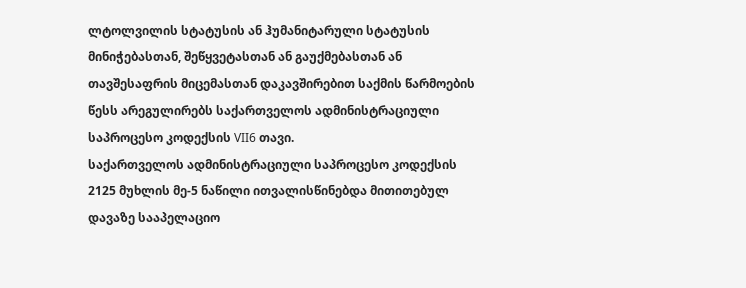ლტოლვილის სტატუსის ან ჰუმანიტარული სტატუსის მინიჭებასთან, შეწყვეტასთან ან გაუქმებასთან ან თავშესაფრის მიცემასთან დაკავშირებით საქმის წარმოების წესს არეგულირებს საქართველოს ადმინისტრაციული საპროცესო კოდექსის VII6 თავი.
საქართველოს ადმინისტრაციული საპროცესო კოდექსის 2125 მუხლის მე-5 ნაწილი ითვალისწინებდა მითითებულ დავაზე სააპელაციო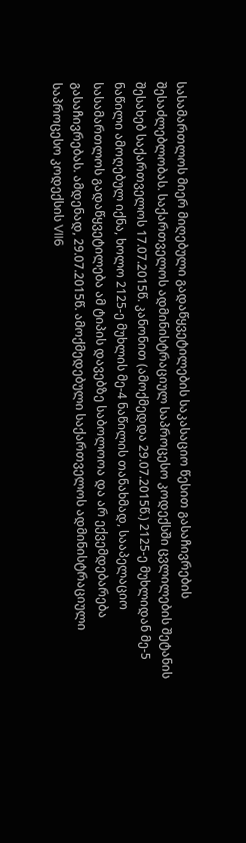სასამართლოს მიერ მიღებული გადაწყვეტილების საკასაციო წესით გასაჩივრების შესაძლებლობას. საქართველოს ადმინისტრაციულ საპროცესო კოდექსში ცვლილების შეტანის შესახებ საქართველოს 17.07.2015წ. კანონით (ამოქმედდა 29.07.2015წ.) 2125-ე მუხლიდან მე-5 ნაწილი ამოღებულ იქნა, ხოლო 2125-ე მუხლის მე-4 ნაწილის თანახმად, სააპელაციო სასამართლოს გადაწყვეტილება ამ ტიპის დავებზე საბოლოოა და არ ექვემდებარება გასაჩივრებას. ამდენად, 29.07.2015წ. ამოქმედებული საქართველოს ადმინისტრაციული საპროცესო კოდექსის VII6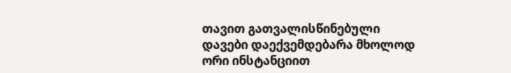თავით გათვალისწინებული დავები დაექვემდებარა მხოლოდ ორი ინსტანციით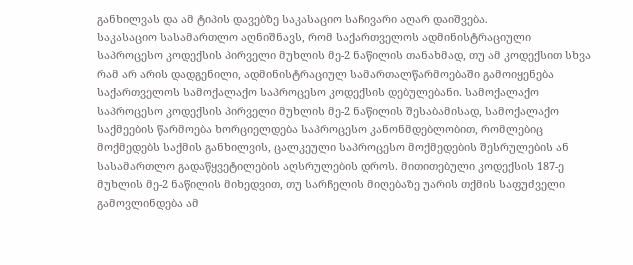განხილვას და ამ ტიპის დავებზე საკასაციო საჩივარი აღარ დაიშვება.
საკასაციო სასამართლო აღნიშნავს, რომ საქართველოს ადმინისტრაციული საპროცესო კოდექსის პირველი მუხლის მე-2 ნაწილის თანახმად, თუ ამ კოდექსით სხვა რამ არ არის დადგენილი, ადმინისტრაციულ სამართალწარმოებაში გამოიყენება საქართველოს სამოქალაქო საპროცესო კოდექსის დებულებანი. სამოქალაქო საპროცესო კოდექსის პირველი მუხლის მე-2 ნაწილის შესაბამისად, სამოქალაქო საქმეების წარმოება ხორციელდება საპროცესო კანონმდებლობით, რომლებიც მოქმედებს საქმის განხილვის, ცალკეული საპროცესო მოქმედების შესრულების ან სასამართლო გადაწყვეტილების აღსრულების დროს. მითითებული კოდექსის 187-ე მუხლის მე-2 ნაწილის მიხედვით, თუ სარჩელის მიღებაზე უარის თქმის საფუძველი გამოვლინდება ამ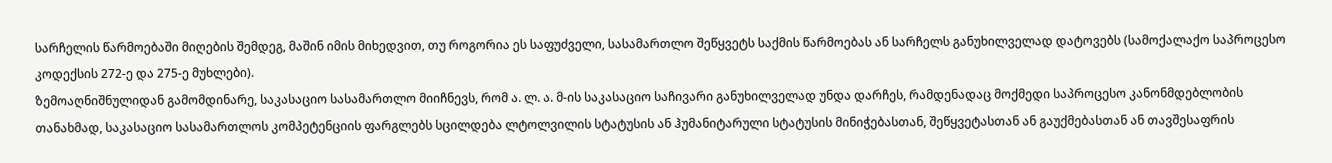სარჩელის წარმოებაში მიღების შემდეგ, მაშინ იმის მიხედვით, თუ როგორია ეს საფუძველი, სასამართლო შეწყვეტს საქმის წარმოებას ან სარჩელს განუხილველად დატოვებს (სამოქალაქო საპროცესო კოდექსის 272-ე და 275-ე მუხლები).
ზემოაღნიშნულიდან გამომდინარე, საკასაციო სასამართლო მიიჩნევს, რომ ა. ლ. ა. მ-ის საკასაციო საჩივარი განუხილველად უნდა დარჩეს, რამდენადაც მოქმედი საპროცესო კანონმდებლობის თანახმად, საკასაციო სასამართლოს კომპეტენციის ფარგლებს სცილდება ლტოლვილის სტატუსის ან ჰუმანიტარული სტატუსის მინიჭებასთან, შეწყვეტასთან ან გაუქმებასთან ან თავშესაფრის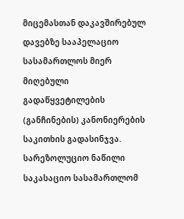მიცემასთან დაკავშირებულ დავებზე სააპელაციო სასამართლოს მიერ მიღებული გადაწყვეტილების (განჩინების) კანონიერების საკითხის გადასინჯვა.
სარეზოლუციო ნაწილი
საკასაციო სასამართლომ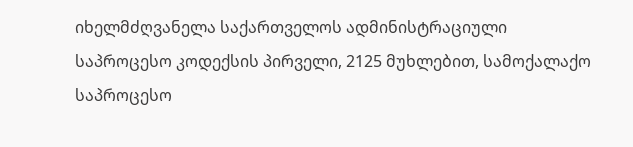იხელმძღვანელა საქართველოს ადმინისტრაციული საპროცესო კოდექსის პირველი, 2125 მუხლებით, სამოქალაქო საპროცესო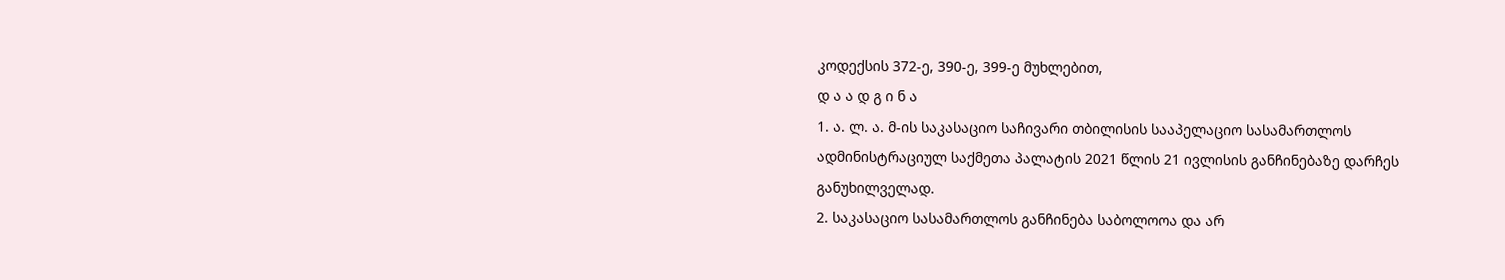კოდექსის 372-ე, 390-ე, 399-ე მუხლებით,
დ ა ა დ გ ი ნ ა
1. ა. ლ. ა. მ-ის საკასაციო საჩივარი თბილისის სააპელაციო სასამართლოს ადმინისტრაციულ საქმეთა პალატის 2021 წლის 21 ივლისის განჩინებაზე დარჩეს განუხილველად.
2. საკასაციო სასამართლოს განჩინება საბოლოოა და არ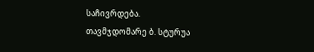საჩივრდება.
თავმჯდომარე ბ. სტურუა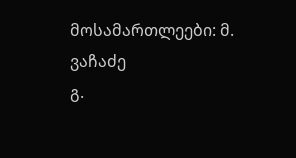მოსამართლეები: მ. ვაჩაძე
გ.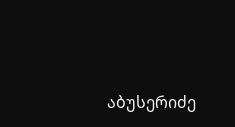აბუსერიძე